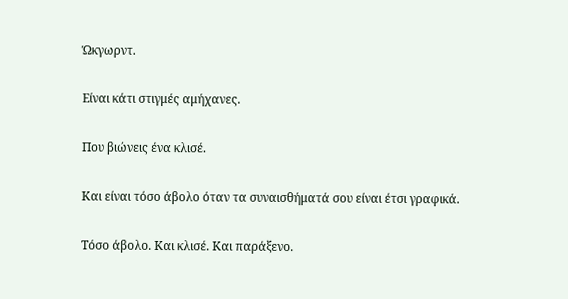Ώκγωρντ.

Είναι κάτι στιγμές αμήχανες.

Που βιώνεις ένα κλισέ.

Και είναι τόσο άβολο όταν τα συναισθήματά σου είναι έτσι γραφικά.

Τόσο άβολο. Και κλισέ. Και παράξενο.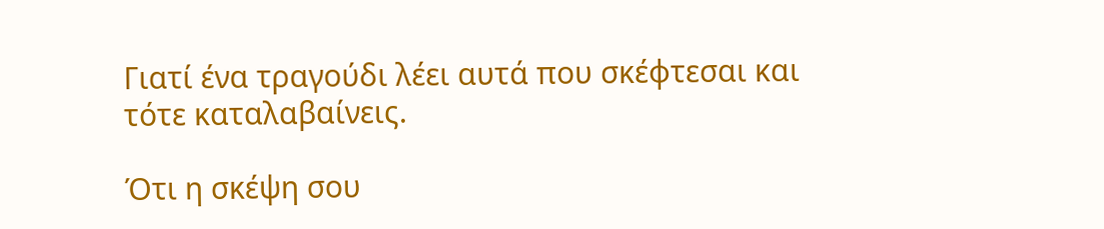Γιατί ένα τραγούδι λέει αυτά που σκέφτεσαι και τότε καταλαβαίνεις.

Ότι η σκέψη σου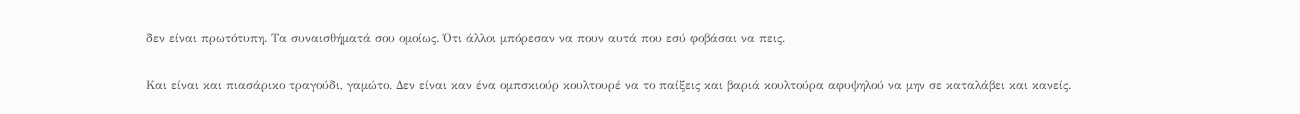δεν είναι πρωτότυπη. Τα συναισθήματά σου ομοίως. Ότι άλλοι μπόρεσαν να πουν αυτά που εσύ φοβάσαι να πεις.

Και είναι και πιασάρικο τραγούδι, γαμώτο. Δεν είναι καν ένα ομπσκιούρ κουλτουρέ να το παίξεις και βαριά κουλτούρα αφυψηλού να μην σε καταλάβει και κανείς.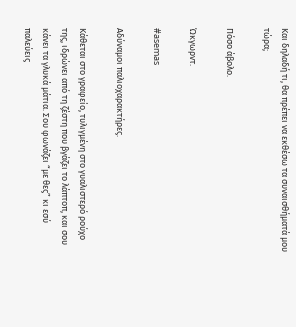Και δηλαδή τι, θα πρέπει να εκθέσω τα συναισθήματά μου τώρα;

Πόσο άβολο.

Ώκγωρντ.

#asemas

Αδύναμοι παλιοχαρακτήρες.

Κάθεται στο γραφείο, τυλιγμένη στο γυαλιστερό ρούχο της, ιδρώνει από τη ζέστη που βγάζει το λάπτοπ, και σου κάνει τα γλυκά μάτια. Σου φωνάζει “με θες” κι εσύ παλεύεις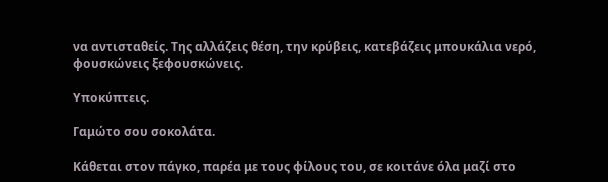να αντισταθείς. Της αλλάζεις θέση, την κρύβεις, κατεβάζεις μπουκάλια νερό, φουσκώνεις ξεφουσκώνεις.

Υποκύπτεις.

Γαμώτο σου σοκολάτα.

Κάθεται στον πάγκο, παρέα με τους φίλους του, σε κοιτάνε όλα μαζί στο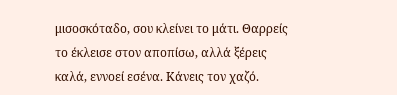μισοσκόταδο, σου κλείνει το μάτι. Θαρρείς το έκλεισε στον αποπίσω, αλλά ξέρεις καλά, εννοεί εσένα. Κάνεις τον χαζό.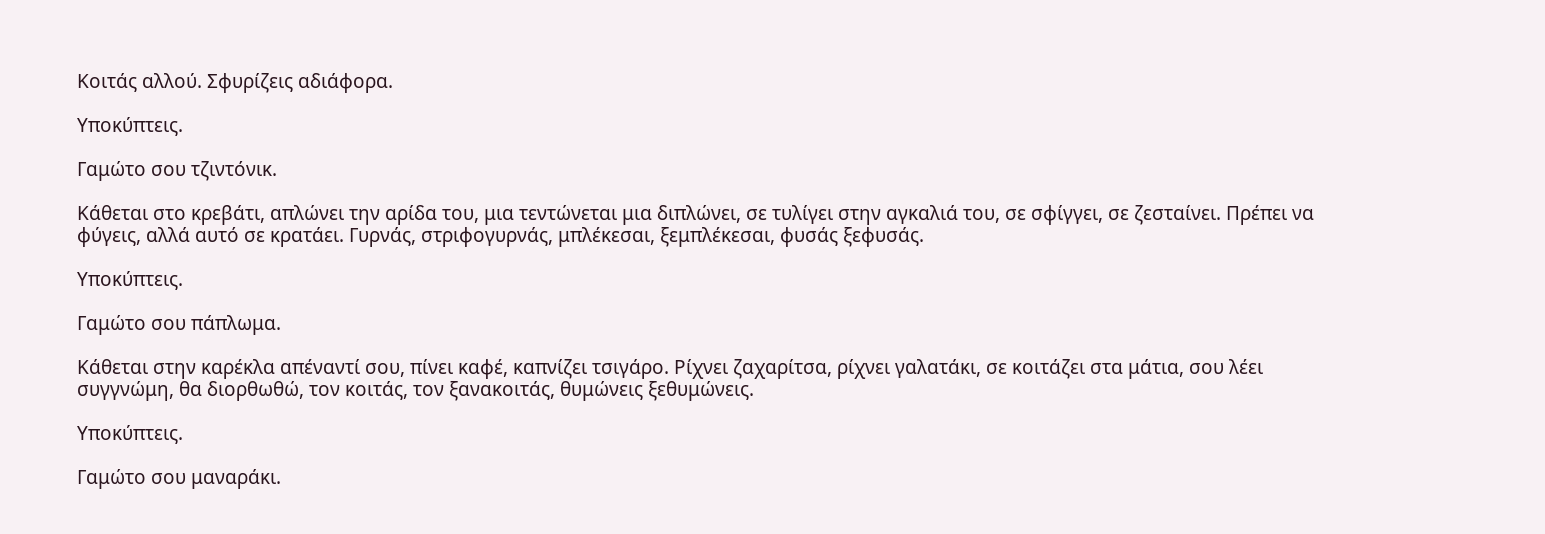Κοιτάς αλλού. Σφυρίζεις αδιάφορα.

Υποκύπτεις.

Γαμώτο σου τζιντόνικ.

Κάθεται στο κρεβάτι, απλώνει την αρίδα του, μια τεντώνεται μια διπλώνει, σε τυλίγει στην αγκαλιά του, σε σφίγγει, σε ζεσταίνει. Πρέπει να φύγεις, αλλά αυτό σε κρατάει. Γυρνάς, στριφογυρνάς, μπλέκεσαι, ξεμπλέκεσαι, φυσάς ξεφυσάς.

Υποκύπτεις.

Γαμώτο σου πάπλωμα.

Κάθεται στην καρέκλα απέναντί σου, πίνει καφέ, καπνίζει τσιγάρο. Ρίχνει ζαχαρίτσα, ρίχνει γαλατάκι, σε κοιτάζει στα μάτια, σου λέει συγγνώμη, θα διορθωθώ, τον κοιτάς, τον ξανακοιτάς, θυμώνεις ξεθυμώνεις.

Υποκύπτεις.

Γαμώτο σου μαναράκι.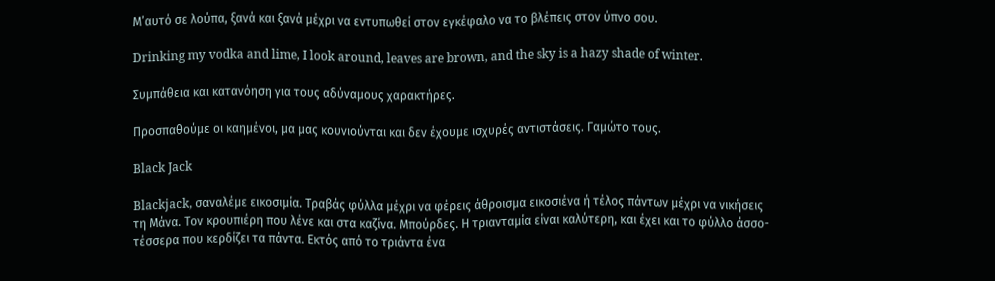Μ’αυτό σε λούπα, ξανά και ξανά μέχρι να εντυπωθεί στον εγκέφαλο να το βλέπεις στον ύπνο σου.

Drinking my vodka and lime, I look around, leaves are brown, and the sky is a hazy shade of winter.

Συμπάθεια και κατανόηση για τους αδύναμους χαρακτήρες.

Προσπαθούμε οι καημένοι, μα μας κουνιούνται και δεν έχουμε ισχυρές αντιστάσεις. Γαμώτο τους.

Black Jack

Blackjack, σαναλέμε εικοσιμία. Τραβάς φύλλα μέχρι να φέρεις άθροισμα εικοσιένα ή τέλος πάντων μέχρι να νικήσεις τη Μάνα. Τον κρουπιέρη που λένε και στα καζίνα. Μπούρδες. Η τριανταμία είναι καλύτερη, και έχει και το φύλλο άσσο-τέσσερα που κερδίζει τα πάντα. Εκτός από το τριάντα ένα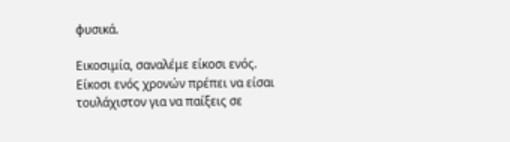φυσικά.

Εικοσιμία, σαναλέμε είκοσι ενός. Είκοσι ενός χρονών πρέπει να είσαι τουλάχιστον για να παίξεις σε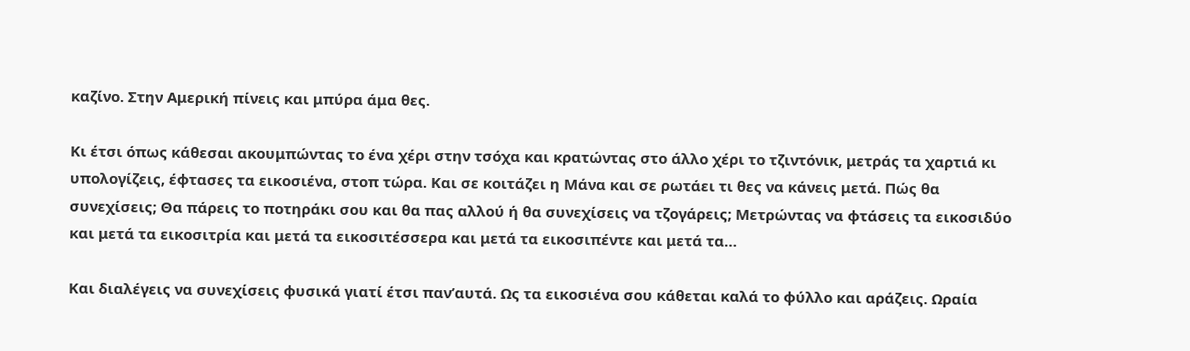καζίνο. Στην Αμερική πίνεις και μπύρα άμα θες.

Κι έτσι όπως κάθεσαι ακουμπώντας το ένα χέρι στην τσόχα και κρατώντας στο άλλο χέρι το τζιντόνικ, μετράς τα χαρτιά κι υπολογίζεις, έφτασες τα εικοσιένα, στοπ τώρα. Και σε κοιτάζει η Μάνα και σε ρωτάει τι θες να κάνεις μετά. Πώς θα συνεχίσεις; Θα πάρεις το ποτηράκι σου και θα πας αλλού ή θα συνεχίσεις να τζογάρεις; Μετρώντας να φτάσεις τα εικοσιδύο και μετά τα εικοσιτρία και μετά τα εικοσιτέσσερα και μετά τα εικοσιπέντε και μετά τα…

Και διαλέγεις να συνεχίσεις φυσικά γιατί έτσι παν’αυτά. Ως τα εικοσιένα σου κάθεται καλά το φύλλο και αράζεις. Ωραία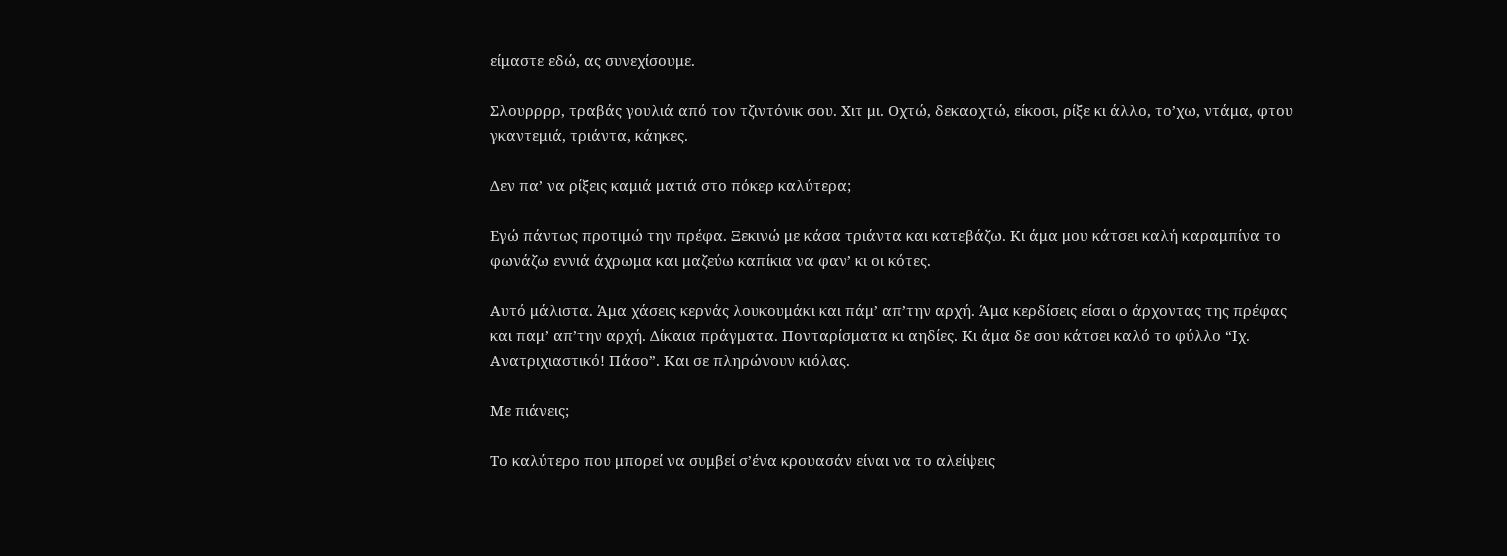είμαστε εδώ, ας συνεχίσουμε.

Σλουρρρρ, τραβάς γουλιά από τον τζιντόνικ σου. Χιτ μι. Οχτώ, δεκαοχτώ, είκοσι, ρίξε κι άλλο, το’χω, ντάμα, φτου γκαντεμιά, τριάντα, κάηκες.

Δεν πα’ να ρίξεις καμιά ματιά στο πόκερ καλύτερα;

Εγώ πάντως προτιμώ την πρέφα. Ξεκινώ με κάσα τριάντα και κατεβάζω. Κι άμα μου κάτσει καλή καραμπίνα το φωνάζω εννιά άχρωμα και μαζεύω καπίκια να φαν’ κι οι κότες.

Αυτό μάλιστα. Άμα χάσεις κερνάς λουκουμάκι και πάμ’ απ’την αρχή. Άμα κερδίσεις είσαι ο άρχοντας της πρέφας και παμ’ απ’την αρχή. Δίκαια πράγματα. Πονταρίσματα κι αηδίες. Κι άμα δε σου κάτσει καλό το φύλλο “Ιχ. Ανατριχιαστικό! Πάσο”. Και σε πληρώνουν κιόλας.

Με πιάνεις;

Το καλύτερο που μπορεί να συμβεί σ’ένα κρουασάν είναι να το αλείψεις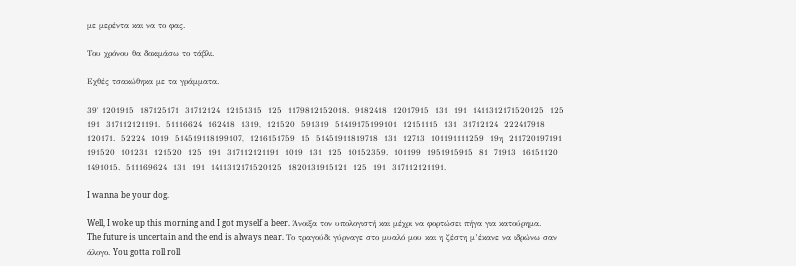με μερέντα και να το φας.

Του χρόνου θα δοκιμάσω το τάβλι.

Εχθές τσακώθηκα με τα γράμματα.

39′ 1201915  187125171  31712124  12151315  125  1179812152018.  9182418  12017915  131  191  1411312171520125  125  191  317112121191.  51116624  162418  1319,  121520  591319  51419175199101  12151115  131  31712124  222417918  120171.  52224  1019  514519118199107,  1216151759  15  51451911819718  131  12713  101191111259  19η  211720197191  191520  101231  121520  125  191  317112121191  1019  131  125  10152359.  101199  1951915915  81  71913  16151120  1491015.  511169624  131  191  1411312171520125  1820131915121  125  191  317112121191.

I wanna be your dog.

Well, I woke up this morning and I got myself a beer. Άνοιξα τον υπολογιστή και μέχρι να φορτώσει πήγα για κατούρημα. The future is uncertain and the end is always near. Το τραγούδι γύρναγε στο μυαλό μου και η ζέστη μ’έκανε να ιδρώνω σαν άλογο. You gotta roll roll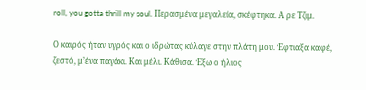roll, you gotta thrill my soul. Περασμένα μεγαλεία, σκέφτηκα. Α ρε Τζιμ.

Ο καιρός ήταν υγρός και ο ιδρώτας κύλαγε στην πλάτη μου. Έφτιαξα καφέ, ζεστό, μ’ένα παγάκι. Και μέλι. Κάθισα. Έξω ο ήλιος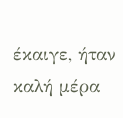έκαιγε, ήταν καλή μέρα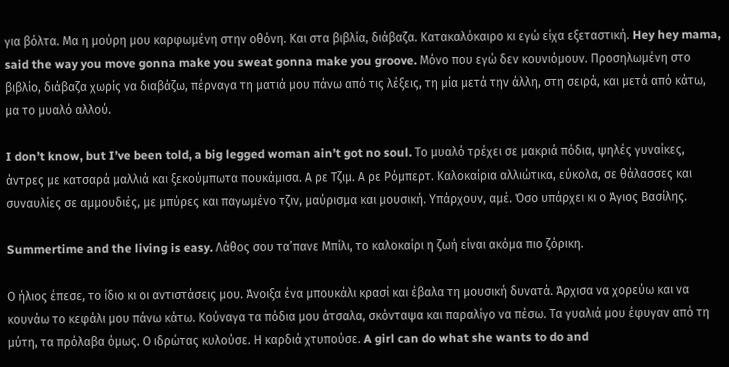για βόλτα. Μα η μούρη μου καρφωμένη στην οθόνη. Και στα βιβλία, διάβαζα. Κατακαλόκαιρο κι εγώ είχα εξεταστική. Hey hey mama, said the way you move gonna make you sweat gonna make you groove. Μόνο που εγώ δεν κουνιόμουν. Προσηλωμένη στο βιβλίο, διάβαζα χωρίς να διαβάζω, πέρναγα τη ματιά μου πάνω από τις λέξεις, τη μία μετά την άλλη, στη σειρά, και μετά από κάτω, μα το μυαλό αλλού.

I don’t know, but I’ve been told, a big legged woman ain’t got no soul. Το μυαλό τρέχει σε μακριά πόδια, ψηλές γυναίκες, άντρες με κατσαρά μαλλιά και ξεκούμπωτα πουκάμισα. Α ρε Τζιμ. Α ρε Ρόμπερτ. Καλοκαίρια αλλιώτικα, εύκολα, σε θάλασσες και συναυλίες σε αμμουδιές, με μπύρες και παγωμένο τζιν, μαύρισμα και μουσική. Υπάρχουν, αμέ. Όσο υπάρχει κι ο Άγιος Βασίλης.

Summertime and the living is easy. Λάθος σου τα’πανε Μπίλι, το καλοκαίρι η ζωή είναι ακόμα πιο ζόρικη.

Ο ήλιος έπεσε, το ίδιο κι οι αντιστάσεις μου. Άνοιξα ένα μπουκάλι κρασί και έβαλα τη μουσική δυνατά. Άρχισα να χορεύω και να κουνάω το κεφάλι μου πάνω κάτω. Κούναγα τα πόδια μου άτσαλα, σκόνταψα και παραλίγο να πέσω. Τα γυαλιά μου έφυγαν από τη μύτη, τα πρόλαβα όμως. Ο ιδρώτας κυλούσε. Η καρδιά χτυπούσε. A girl can do what she wants to do and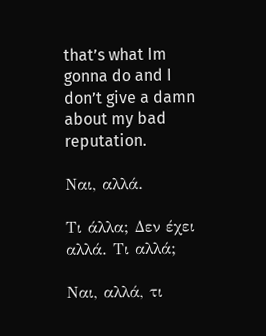that’s what Im gonna do and I don’t give a damn about my bad reputation.

Ναι, αλλά.

Τι άλλα; Δεν έχει αλλά. Τι αλλά;

Ναι, αλλά, τι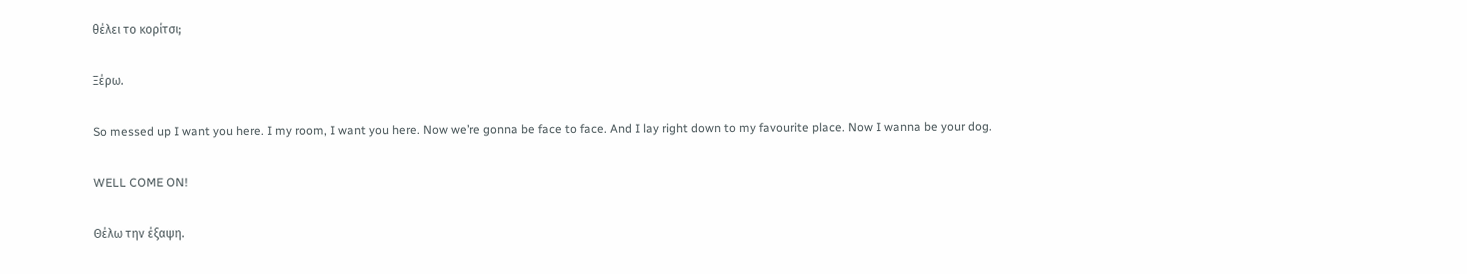θέλει το κορίτσι;

Ξέρω.

So messed up I want you here. I my room, I want you here. Now we’re gonna be face to face. And I lay right down to my favourite place. Now I wanna be your dog.

WELL COME ON!

Θέλω την έξαψη.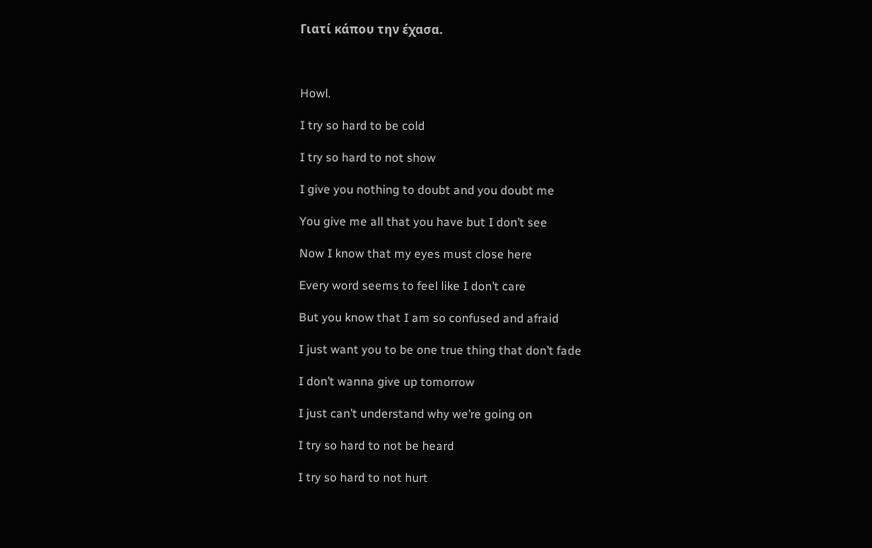Γιατί κάπου την έχασα.



Howl.

I try so hard to be cold

I try so hard to not show

I give you nothing to doubt and you doubt me

You give me all that you have but I don’t see

Now I know that my eyes must close here

Every word seems to feel like I don’t care

But you know that I am so confused and afraid

I just want you to be one true thing that don’t fade

I don’t wanna give up tomorrow

I just can’t understand why we’re going on

I try so hard to not be heard

I try so hard to not hurt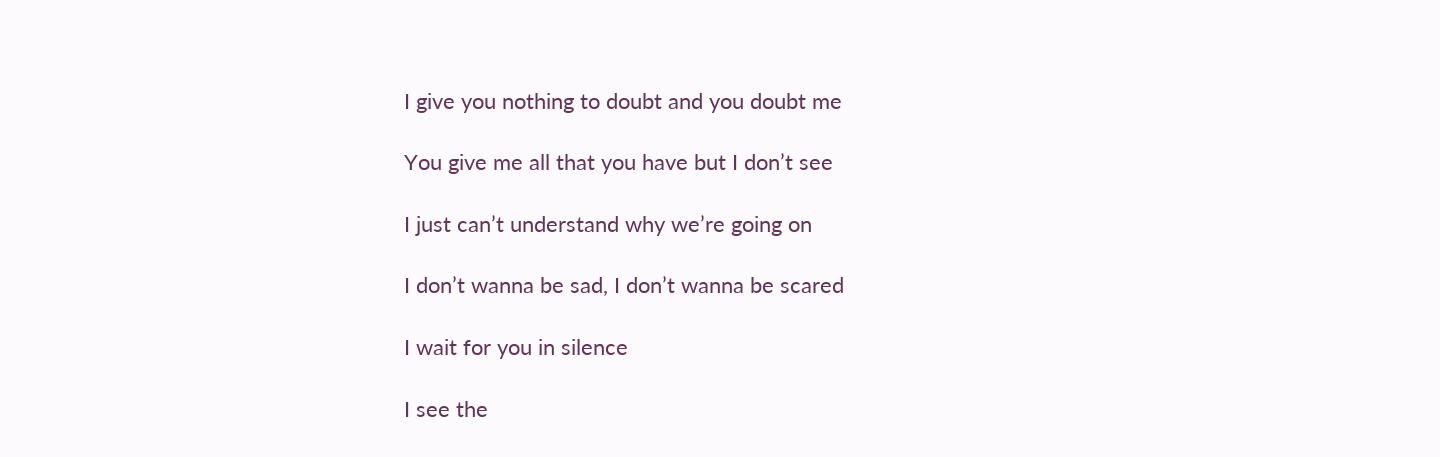I give you nothing to doubt and you doubt me

You give me all that you have but I don’t see

I just can’t understand why we’re going on

I don’t wanna be sad, I don’t wanna be scared

I wait for you in silence

I see the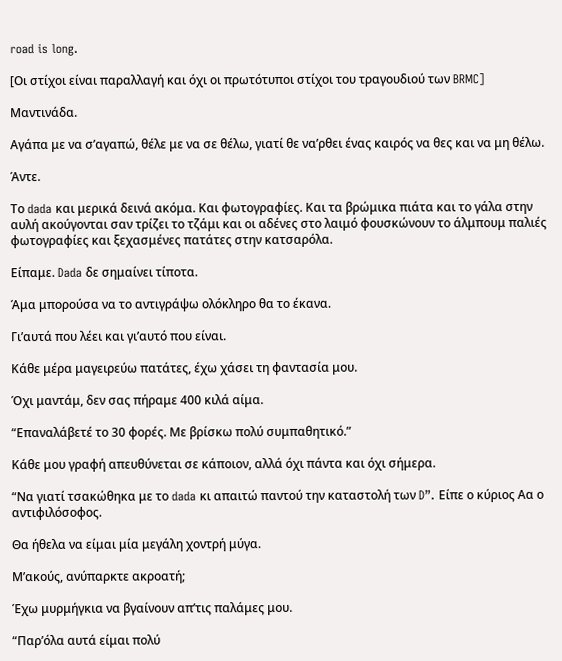road is long.

[Οι στίχοι είναι παραλλαγή και όχι οι πρωτότυποι στίχοι του τραγουδιού των BRMC]

Μαντινάδα.

Αγάπα με να σ’αγαπώ, θέλε με να σε θέλω, γιατί θε να’ρθει ένας καιρός να θες και να μη θέλω.

Άντε.

Το dada και μερικά δεινά ακόμα. Και φωτογραφίες. Και τα βρώμικα πιάτα και το γάλα στην αυλή ακούγονται σαν τρίζει το τζάμι και οι αδένες στο λαιμό φουσκώνουν το άλμπουμ παλιές φωτογραφίες και ξεχασμένες πατάτες στην κατσαρόλα.

Είπαμε. Dada δε σημαίνει τίποτα.

Άμα μπορούσα να το αντιγράψω ολόκληρο θα το έκανα.

Γι’αυτά που λέει και γι’αυτό που είναι.

Κάθε μέρα μαγειρεύω πατάτες, έχω χάσει τη φαντασία μου.

Όχι μαντάμ, δεν σας πήραμε 400 κιλά αίμα.

“Επαναλάβετέ το 30 φορές. Με βρίσκω πολύ συμπαθητικό.”

Κάθε μου γραφή απευθύνεται σε κάποιον, αλλά όχι πάντα και όχι σήμερα.

“Να γιατί τσακώθηκα με το dada κι απαιτώ παντού την καταστολή των D”. Είπε ο κύριος Αα ο αντιφιλόσοφος.

Θα ήθελα να είμαι μία μεγάλη χοντρή μύγα.

Μ’ακούς, ανύπαρκτε ακροατή;

Έχω μυρμήγκια να βγαίνουν απ’τις παλάμες μου.

“Παρ’όλα αυτά είμαι πολύ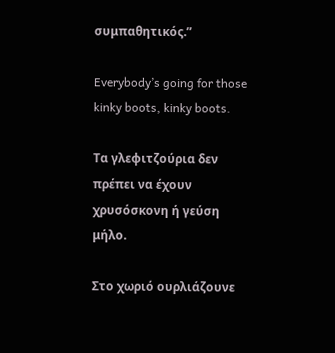συμπαθητικός.”

Everybody’s going for those kinky boots, kinky boots.

Τα γλεφιτζούρια δεν πρέπει να έχουν χρυσόσκονη ή γεύση μήλο.

Στο χωριό ουρλιάζουνε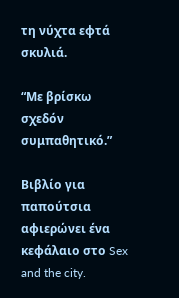τη νύχτα εφτά σκυλιά.

“Με βρίσκω σχεδόν συμπαθητικό.”

Βιβλίο για παπούτσια αφιερώνει ένα κεφάλαιο στο Sex and the city.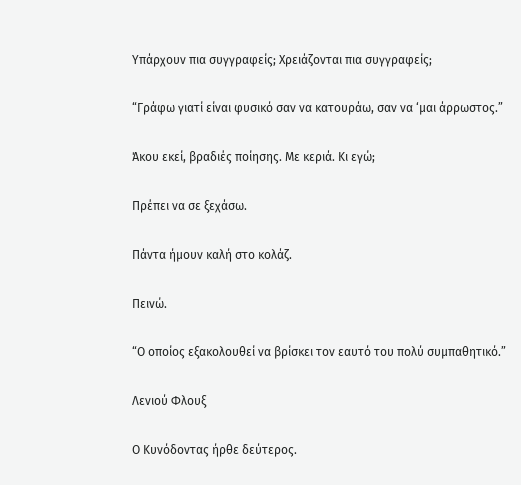Υπάρχουν πια συγγραφείς; Χρειάζονται πια συγγραφείς;

“Γράφω γιατί είναι φυσικό σαν να κατουράω, σαν να ‘μαι άρρωστος.”

Άκου εκεί, βραδιές ποίησης. Με κεριά. Κι εγώ;

Πρέπει να σε ξεχάσω.

Πάντα ήμουν καλή στο κολάζ.

Πεινώ.

“Ο οποίος εξακολουθεί να βρίσκει τον εαυτό του πολύ συμπαθητικό.”

Λενιού Φλουξ

Ο Κυνόδοντας ήρθε δεύτερος.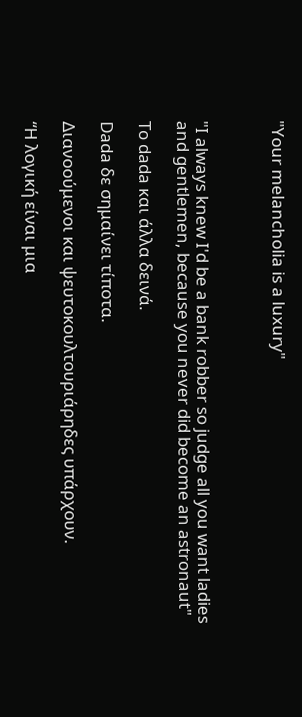"Your melancholia is a luxury"



"I always knew I'd be a bank robber so judge all you want ladies and gentlemen, because you never did become an astronaut"

Το dada και άλλα δεινά.

Dada δε σημαίνει τίποτα.

Διανοούμενοι και ψευτοκουλτουριάρηδες υπάρχουν.

“Η λογική είναι μια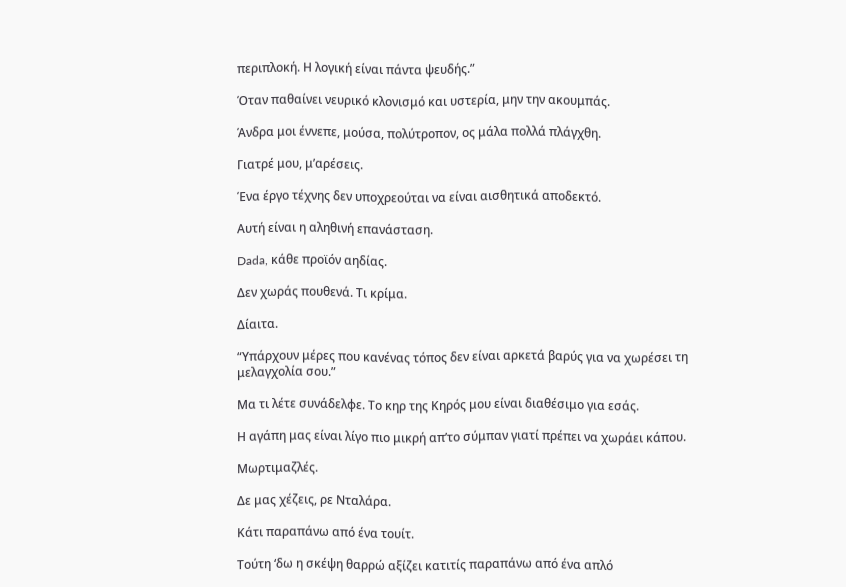περιπλοκή. Η λογική είναι πάντα ψευδής.”

Όταν παθαίνει νευρικό κλονισμό και υστερία, μην την ακουμπάς.

Άνδρα μοι έννεπε, μούσα, πολύτροπον, ος μάλα πολλά πλάγχθη.

Γιατρέ μου, μ’αρέσεις.

Ένα έργο τέχνης δεν υποχρεούται να είναι αισθητικά αποδεκτό.

Αυτή είναι η αληθινή επανάσταση.

Dada, κάθε προϊόν αηδίας.

Δεν χωράς πουθενά. Τι κρίμα.

Δίαιτα.

“Υπάρχουν μέρες που κανένας τόπος δεν είναι αρκετά βαρύς για να χωρέσει τη μελαγχολία σου.”

Μα τι λέτε συνάδελφε. Το κηρ της Κηρός μου είναι διαθέσιμο για εσάς.

Η αγάπη μας είναι λίγο πιο μικρή απ’το σύμπαν γιατί πρέπει να χωράει κάπου.

Μωρτιμαζλές.

Δε μας χέζεις, ρε Νταλάρα.

Κάτι παραπάνω από ένα τουίτ.

Τούτη ‘δω η σκέψη θαρρώ αξίζει κατιτίς παραπάνω από ένα απλό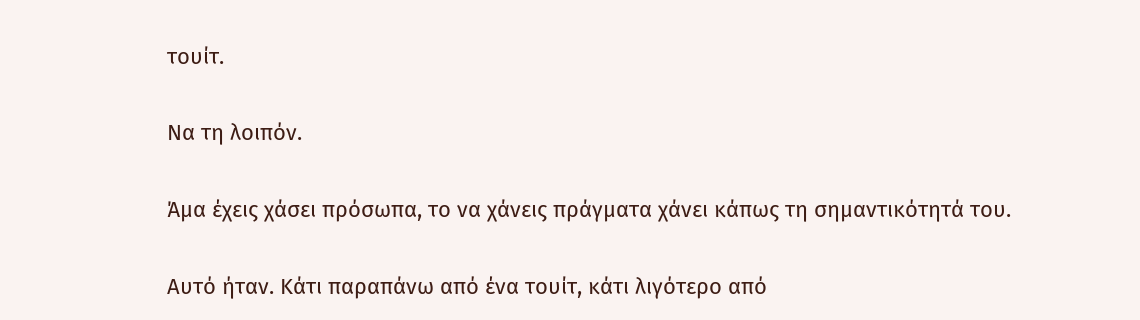τουίτ.

Να τη λοιπόν.

Άμα έχεις χάσει πρόσωπα, το να χάνεις πράγματα χάνει κάπως τη σημαντικότητά του.

Αυτό ήταν. Κάτι παραπάνω από ένα τουίτ, κάτι λιγότερο από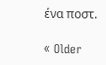ένα ποστ.

« Older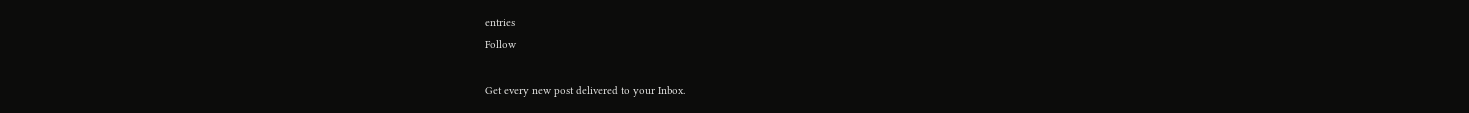entries
Follow

Get every new post delivered to your Inbox.